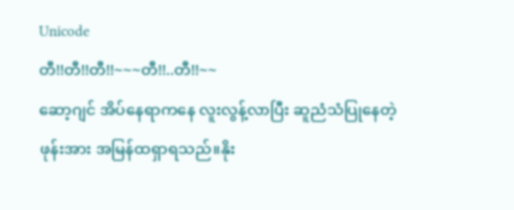Unicode
တီ!!တီ!!တီ!!~~~တီ!!..တီ!!~~
ဆော့ဂျင် အိပ်နေရာကနေ လူးလွန့်လာပြီး ဆူညံသံပြုနေတဲ့ဖုန်းအား အမြန်ထရှာရသည်။နိုး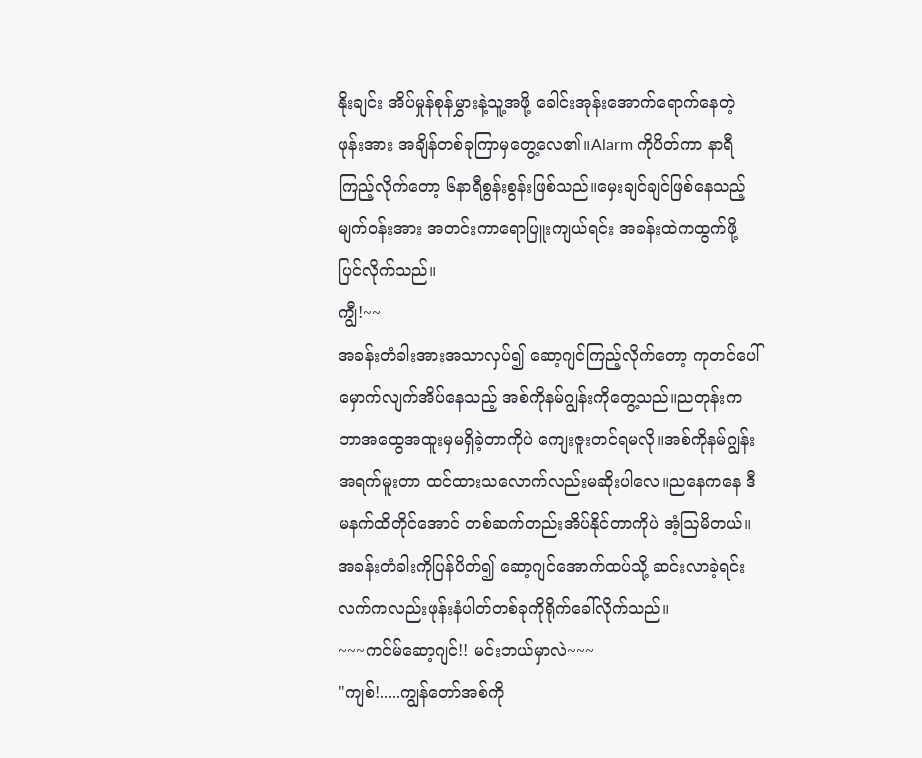နိုးချင်း အိပ်မှုန်စုန်မွှားနဲ့သူ့အဖို့ ခေါင်းအုန်းအောက်ရောက်နေတဲ့ဖုန်းအား အချိန်တစ်ခုကြာမှတွေ့လေ၏။Alarm ကိုပိတ်ကာ နာရီကြည့်လိုက်တော့ ၆နာရီစွန်းစွန်းဖြစ်သည်။မှေးချင်ချင်ဖြစ်နေသည့် မျက်ဝန်းအား အတင်းကာရောပြူးကျယ်ရင်း အခန်းထဲကထွက်ဖို့ပြင်လိုက်သည်။
ကျွီ!~~
အခန်းတံခါးအားအသာလှပ်၍ ဆော့ဂျင်ကြည့်လိုက်တော့ ကုတင်ပေါ်မှောက်လျက်အိပ်နေသည့် အစ်ကိုနမ်ဂျွန်းကိုတွေ့သည်။ညတုန်းက ဘာအထွေအထူးမှမရှိခဲ့တာကိုပဲ ကျေးဇူးတင်ရမလို။အစ်ကိုနမ်ဂျွန်းအရက်မူးတာ ထင်ထားသလောက်လည်းမဆိုးပါလေ။ညနေကနေ ဒီမနက်ထိတိုင်အောင် တစ်ဆက်တည်းအိပ်နိုင်တာကိုပဲ အံ့ဩမိတယ်။
အခန်းတံခါးကိုပြန်ပိတ်၍ ဆော့ဂျင်အောက်ထပ်သို့ ဆင်းလာခဲ့ရင်း လက်ကလည်းဖုန်းနံပါတ်တစ်ခုကိုရိုက်ခေါ်လိုက်သည်။
~~~ကင်မ်ဆော့ဂျင်!! မင်းဘယ်မှာလဲ~~~
"ကျစ်!.....ကျွန်တော်အစ်ကို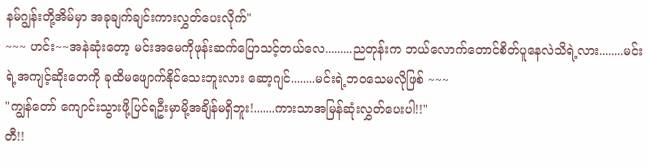နမ်ဂျွန်းတို့အိမ်မှာ အခုချက်ချင်းကားလွှတ်ပေးလိုက်"
~~~ ဟင်း~~အနဲဆုံးတော့ မင်းအမေကိုဖုန်းဆက်ပြောသင့်တယ်လေ.........ညတုန်းက ဘယ်လောက်တောင်စိတ်ပူနေလဲသိရဲ့လား........မင်းရဲ့အကျင့်ဆိုးတေကို ခုထိမဖျောက်နိုင်သေးဘူးလား ဆော့ဂျင်........မင်းရဲ့ဘဝသေမလိုဖြစ် ~~~
"ကျွန်တော် ကျောင်းသွားဖို့ပြင်ရဦးမှာမို့အချိန်မရှိဘူး!.......ကားသာအမြန်ဆုံးလွှတ်ပေးပါ!!"
တီ!!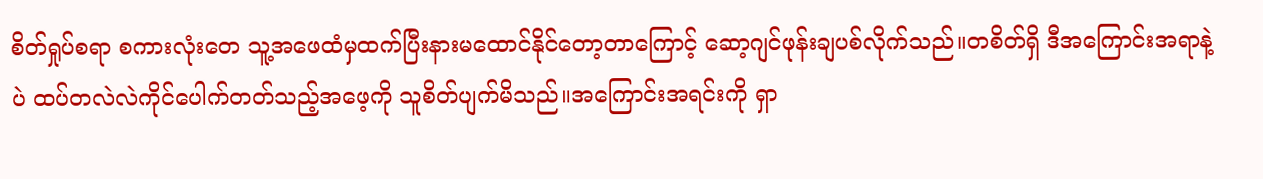စိတ်ရှုပ်စရာ စကားလုံးတေ သူ့အဖေထံမှထက်ပြီးနားမထောင်နိုင်တော့တာကြောင့် ဆော့ဂျင်ဖုန်းချပစ်လိုက်သည်။တစိတ်ရှိ ဒီအကြောင်းအရာနဲ့ပဲ ထပ်တလဲလဲကိုင်ပေါက်တတ်သည့်အဖေ့ကို သူစိတ်ပျက်မိသည်။အကြောင်းအရင်းကို ရှာ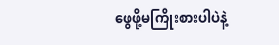ဖွေဖို့မကြိုးစားပါပဲနဲ့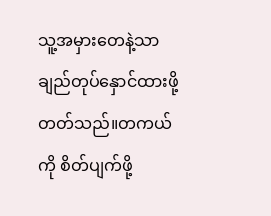သူ့အမှားတေနဲ့သာ ချည်တုပ်နှောင်ထားဖို့တတ်သည်။တကယ်ကို စိတ်ပျက်ဖို့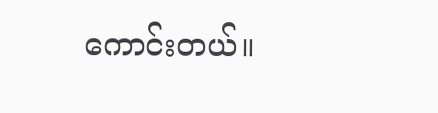ကောင်းတယ်။